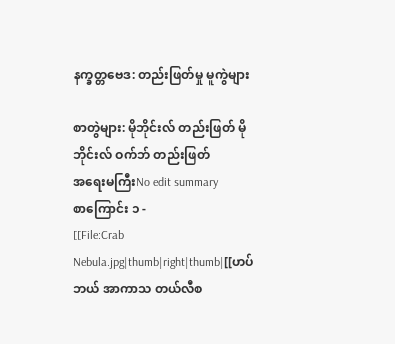နက္ခတ္တဗေဒ: တည်းဖြတ်မှု မူကွဲများ

စာတွဲများ: မိုဘိုင်းလ် တည်းဖြတ် မိုဘိုင်းလ် ဝက်ဘ် တည်းဖြတ်
အရေးမကြီးNo edit summary
စာကြောင်း ၁ -
[[File:Crab Nebula.jpg|thumb|right|thumb|[[ဟပ်ဘယ် အာကာသ တယ်လီစ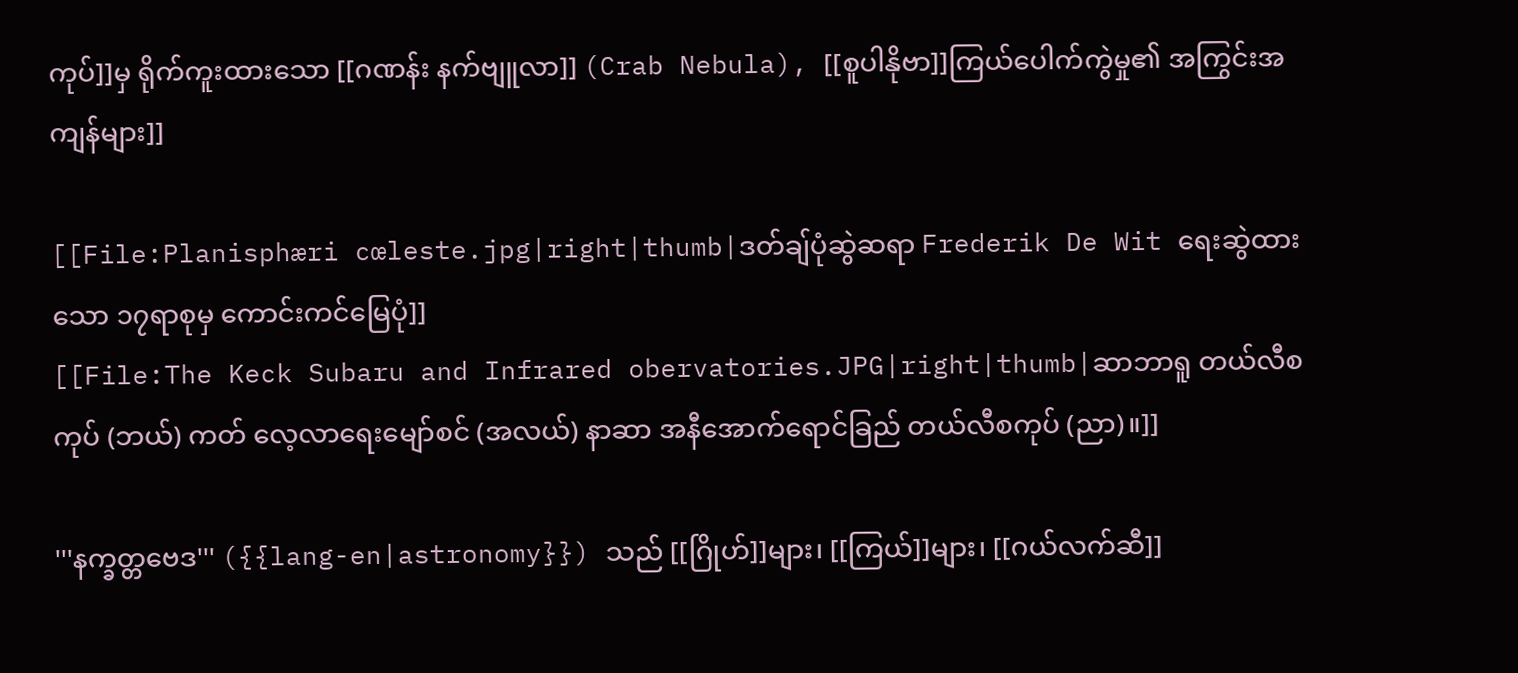ကုပ်]]မှ ရိုက်ကူးထားသော [[ဂဏန်း နက်ဗျူလာ]] (Crab Nebula), [[စူပါနိုဗာ]]ကြယ်ပေါက်ကွဲမှု၏ အကြွင်းအကျန်များ]]

[[File:Planisphæri cœleste.jpg|right|thumb|ဒတ်ချ်ပုံဆွဲဆရာ Frederik De Wit ရေးဆွဲထားသော ၁၇ရာစုမှ ကောင်းကင်မြေပုံ]]
[[File:The Keck Subaru and Infrared obervatories.JPG|right|thumb|ဆာဘာရူ တယ်လီစကုပ် (ဘယ်) ကတ် လေ့လာရေးမျော်စင် (အလယ်) နာဆာ အနီအောက်ရောင်ခြည် တယ်လီစကုပ် (ညာ)။]]

'''နက္ခတ္တဗေဒ''' ({{lang-en|astronomy}}) သည် [[ဂြိုဟ်]]များ၊ [[ကြယ်]]များ၊ [[ဂယ်လက်ဆီ]]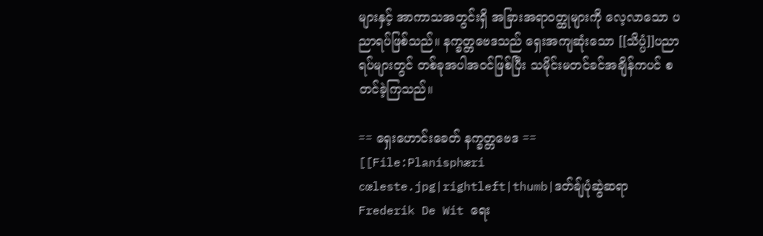များနှင့် အာကာသအတွင်းရှိ အခြားအရာဝတ္ထုများကို လေ့လာသော ပညာရပ်ဖြစ်သည်။ နက္ခတ္တဗေဒသည် ရှေးအကျဆုံးသော [[သိပ္ပံ]]ပညာရပ်များတွင် တစ်ခုအပါအဝင်ဖြစ်ပြီး သမိုင်းမတင်ခင်အချိန်ကပင် စတင်ခဲ့ကြသည်။

== ရှေးဟောင်းခေတ် နက္ခတ္တဗေဒ ==
[[File:Planisphæri cœleste.jpg|rightleft|thumb|ဒတ်ချ်ပုံဆွဲဆရာ Frederik De Wit ရေး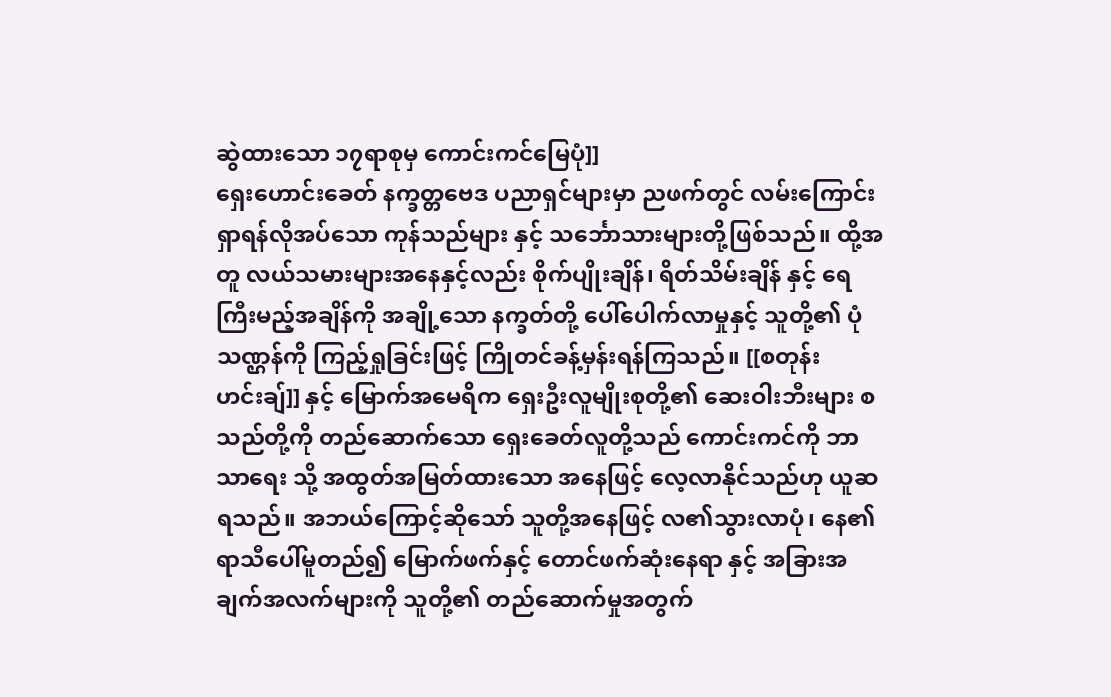ဆွဲထားသော ၁၇ရာစုမှ ကောင်းကင်မြေပုံ]]
ရှေးဟောင်းခေတ် နက္ခတ္တဗေဒ ပညာရှင်များမှာ ညဖက်တွင် လမ်းကြောင်းရှာရန်လိုအပ်သော ကုန်သည်များ နှင့် သင်္ဘောသားများတို့ဖြစ်သည်။ ထို့အတူ လယ်သမားများအနေနှင့်လည်း စိုက်ပျိုးချိန်၊ ရိတ်သိမ်းချိန် နှင့် ရေကြီးမည့်အချိန်ကို အချို့သော နက္ခတ်တို့ ပေါ်ပေါက်လာမှုနှင့် သူတို့၏ ပုံသဏ္ဌန်ကို ကြည့်ရှုခြင်းဖြင့် ကြိုတင်ခန့်မှန်းရန်ကြသည်။ [[စတုန်းဟင်းချ်]] နှင့် မြောက်အမေရိက ရှေးဦးလူမျိုးစုတို့၏ ဆေးဝါးဘီးများ စသည်တို့ကို တည်ဆောက်သော ရှေးခေတ်လူတို့သည် ကောင်းကင်ကို ဘာသာရေး သို့ အထွတ်အမြတ်ထားသော အနေဖြင့် လေ့လာနိုင်သည်ဟု ယူဆရသည်။ အဘယ်ကြောင့်ဆိုသော် သူတို့အနေဖြင့် လ၏သွားလာပုံ၊ နေ၏ ရာသီပေါ်မူတည်၍ မြောက်ဖက်နှင့် တောင်ဖက်ဆုံးနေရာ နှင့် အခြားအချက်အလက်များကို သူတို့၏ တည်ဆောက်မှုအတွက်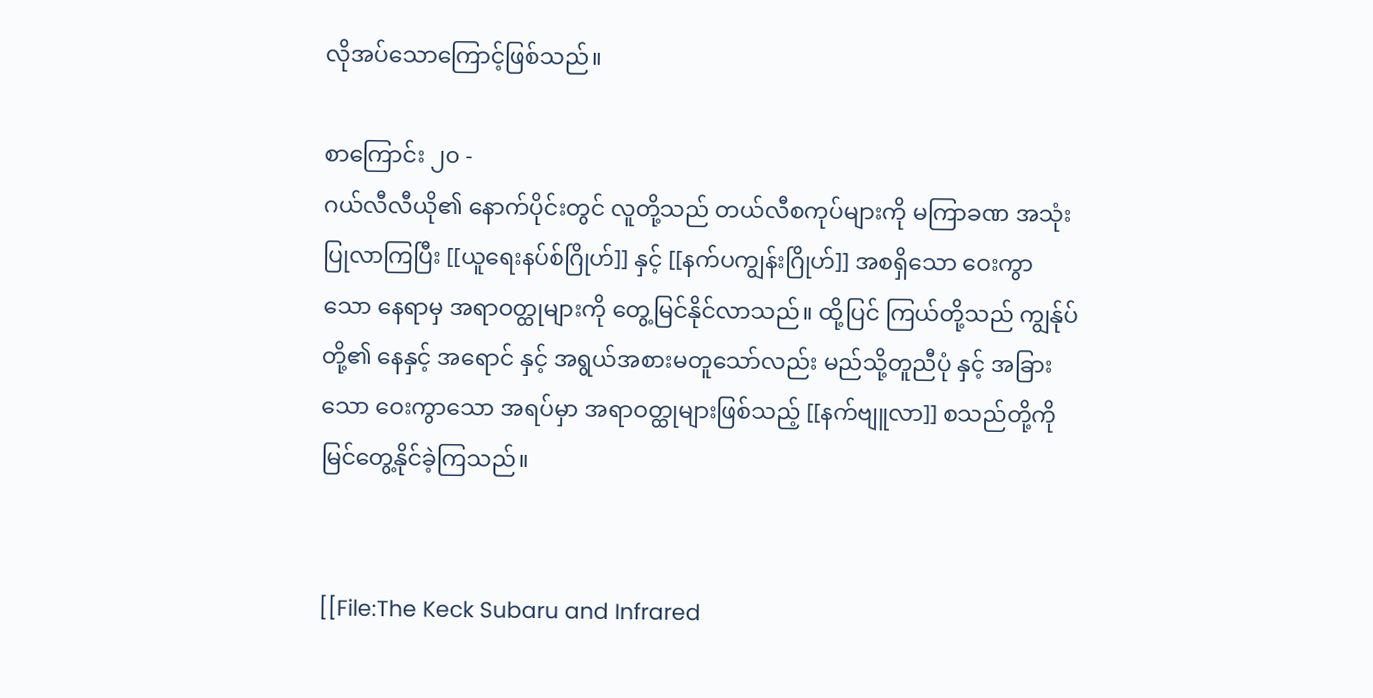လိုအပ်သောကြောင့်ဖြစ်သည်။

စာကြောင်း ၂၀ -
ဂယ်လီလီယို၏ နောက်ပိုင်းတွင် လူတို့သည် တယ်လီစကုပ်များကို မကြာခဏ အသုံးပြုလာကြပြီး [[ယူရေးနပ်စ်ဂြိုဟ်]] နှင့် [[နက်ပကျွန်းဂြိုဟ်]] အစရှိသော ဝေးကွာသော နေရာမှ အရာဝတ္ထုများကို တွေ့မြင်နိုင်လာသည်။ ထို့ပြင် ကြယ်တို့သည် ကျွန်ုပ်တို့၏ နေနှင့် အရောင် နှင့် အရွယ်အစားမတူသော်လည်း မည်သို့တူညီပုံ နှင့် အခြားသော ဝေးကွာသော အရပ်မှာ အရာဝတ္ထုများဖြစ်သည့် [[နက်ဗျူလာ]] စသည်တို့ကို မြင်တွေ့နိုင်ခဲ့ကြသည်။


[[File:The Keck Subaru and Infrared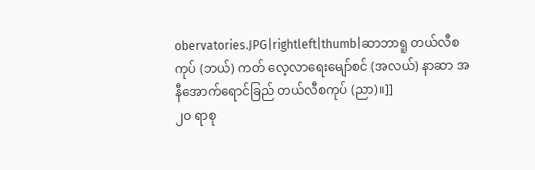obervatories.JPG|rightleft|thumb|ဆာဘာရူ တယ်လီစကုပ် (ဘယ်) ကတ် လေ့လာရေးမျော်စင် (အလယ်) နာဆာ အနီအောက်ရောင်ခြည် တယ်လီစကုပ် (ညာ)။]]
၂၀ ရာစု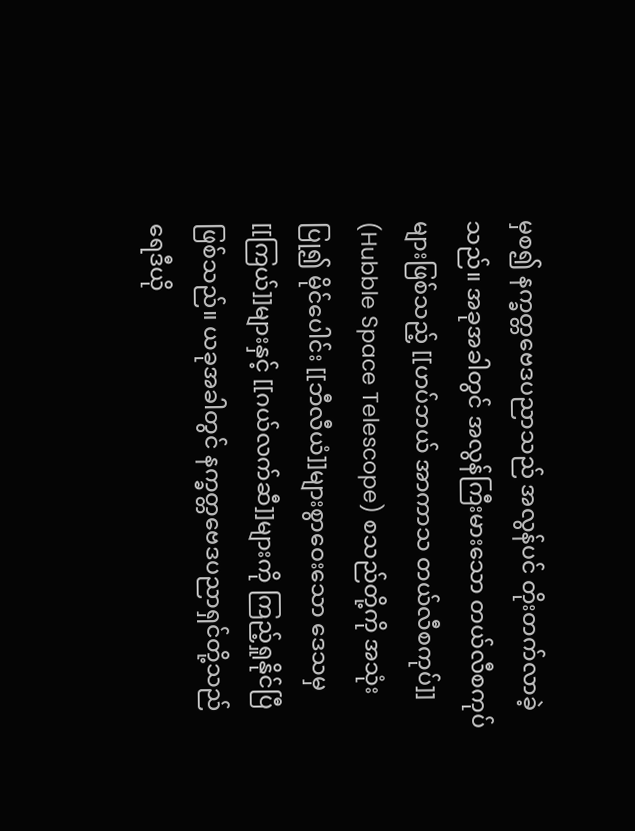မှစ၍ နက္ခတ္တဗေဒပညာသည် အလွန်ပင် တိုးတက်လာခဲ့သည်။ အခုအခါတွင် အလွန်ကြီးမားသော တယ်လီစကုပ်များဖြစ်သည့် [[ဟပ်ဘယ် အာကာသ တယ်လီစကုပ်]] (Hubble Space Telescope) စသည်တို့ကို အသုံးပြု၍ မိုင်ပေါင်း [[ဘီလီယံ]]များစွာဝေးသော ဒေသမှ [[ကြယ်]]များနှင့် [[ဂယ်လက်ဆီ]]များကို ကြည့်ရှုနိုင်ပြီဖြစ်သည်။ ယခုအခါတွင် နက္ခတ္တဗေဒပညာရှင်တို့သည် ရေဒီယို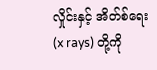လှိုင်းနှင့် အိတ်စ်ရေး (x rays) တို့ကို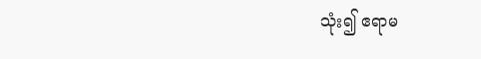သုံး၍ ဧရာမ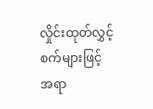လှိုင်းထုတ်လွှင့်စက်များဖြင့် အရာ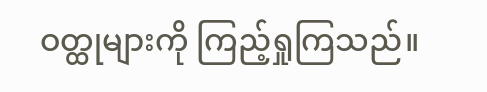ဝတ္ထုများကို ကြည့်ရှုကြသည်။